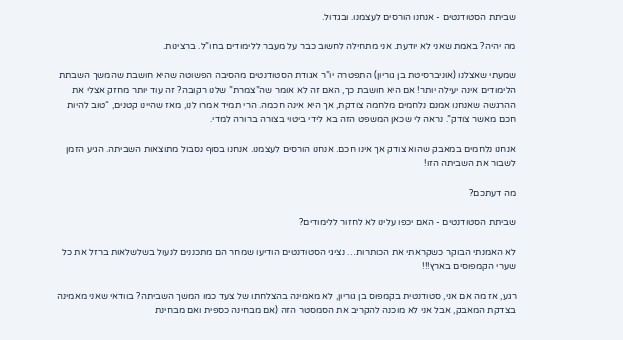שביתת הסטודנטים - אנחנו הורסים לעצמנו. ובגדול.

מה יהיה? באמת שאני לא יודעת. אני מתחילה לחשוב כבר על מעבר ללימודים בחו”ל. ברצינות.

שמעתי שאצלנו (אוניברסיטת בן גוריון) התפטרה יו”ר אגודת הסטודנטים מהסיבה הפשוטה שהיא חושבת שהמשך השבתת הלימודים אינה יעילה יותר! אם היא חושבת כך, האם זה לא אומר שה”צמרת” שלנו רקובה? זה עוד יותר מחזק אצלי את ההרגשה שאנחנו אמנם נלחמים מלחמה צודקת, אך היא אינה חכמה. הרי תמיד אמרו לנו, מאז שהיינו קטנים, “טוב להיות חכם מאשר צודק”. נראה לי שכאן המשפט הזה בא לידי ביטוי בצורה ברורה למדי.

אנחנו נלחמים במאבק שהוא צודק אך אינו חכם. אנחנו הורסים לעצמנו. אנחנו בסוף נסבול מתוצאות השביתה. הגיע הזמן לשבור את השביתה הזו!

מה דעתכם?

שביתת הסטודנטים - האם יכפו עלינו לא לחזור ללימודים?

לא האמנתי הבוקר כשקראתי את הכותרות… נציגי הסטודנטים הודיעו שמחר הם מתכננים לנעול בשלשלאות ברזל את כל שערי הקמפוסים בארץ!!!

רגע, אז מה אם אני, סטודנטית בקמפוס בן גוריון, לא מאמינה בהצלחתו של צעד כמו המשך השביתה? בוודאי שאני מאמינה בצדקת המאבק, אבל אני לא מוכנה להקריב את הסמסטר הזה (אם מבחינה כספית ואם מבחינת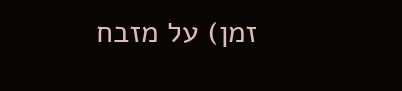זמן) על מזבח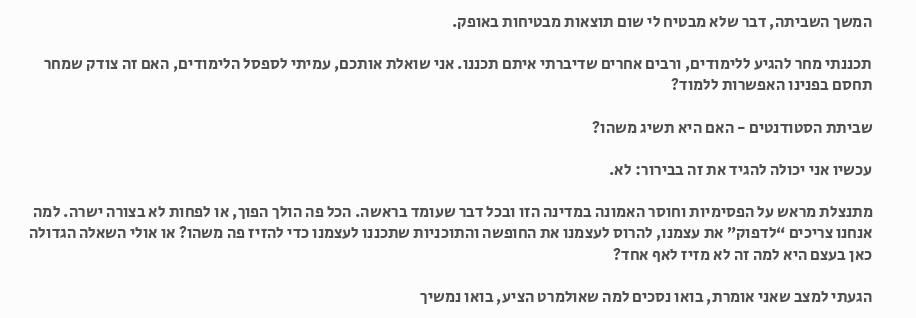המשך השביתה, דבר שלא מבטיח לי שום תוצאות מבטיחות באופק.

תכננתי מחר להגיע ללימודים, ורבים אחרים שדיברתי איתם תכננו. אני שואלת אותכם, עמיתי לספסל הלימודים, האם זה צודק שמחר תחסם בפנינו האפשרות ללמוד?

שביתת הסטודנטים - האם היא תשיג משהו?

עכשיו אני יכולה להגיד את זה בבירור: לא.

מתנצלת מראש על הפסימיות וחוסר האמונה במדינה הזו ובכל דבר שעומד בראשה. הכל פה הולך הפוך, או לפחות לא בצורה ישרה. למה אנחנו צריכים “לדפוק” את עצמנו, להרוס לעצמנו את החופשה והתוכניות שתכננו לעצמנו כדי להזיז פה משהו? או אולי השאלה הגדולה כאן בעצם היא למה זה לא מזיז לאף אחד?

הגעתי למצב שאני אומרת, בואו נסכים למה שאולמרט הציע, בואו נמשיך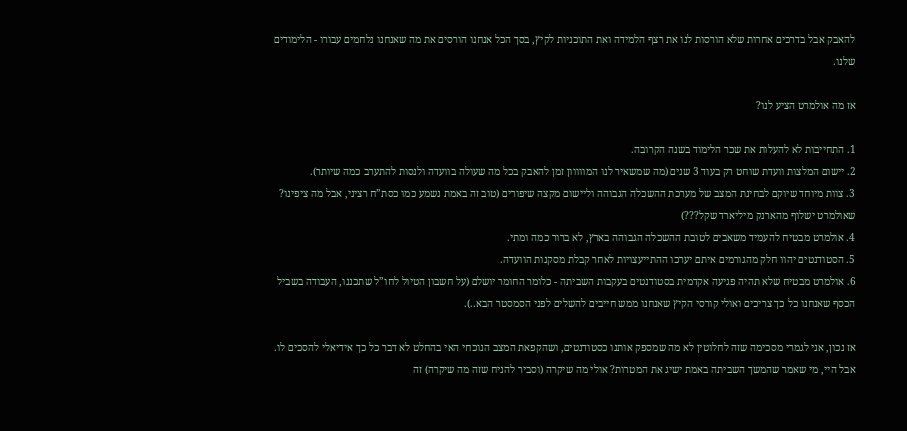להאבק אבל בדרכים אחרות שלא הורסות לנו את רצף הלמידה ואת התוכניות לקיץ, בסך הכל אנחנו הורסים את מה שאנחנו נלחמים עבורו - הלימודים שלנו.

אז מה אולמרט הציע לנו?

1. התחייבות לא להעלות את שכר הלימוד בשנה הקרובה.
2. יישום המלצות וועדת שוחט רק בעוד 3 שנים (מה שמשאיר לנו המווווון זמן להאבק בכל מה שעולה בוועדה ולנסות להתערב כמה שיותר).
3. צוות מיוחד שיוקם לבחינת המצב של מערכת ההשכלה הגבוהה וליישום מקצה שיפורים (טוב זה באמת נשמע כמו כסת”ח רציני, אבל מה ציפינו? שאולמרט ישלוף מהארנק מיליארד שקל???)
4. אולמרט מבטיח להעמיד משאבים לטובת ההשכלה הגבוהה בארץ, לא ברור כמה ומתי.
5. הסטודנטים יהוו חלק מהגורמים איתם יערכו ההתייעצויות לאחר קבלת מסקנות הוועדה.
6. אולמרט מבטיח שלא תהיה פגיעה אקדמית בסטודנטים בעקבות השביתה - כלומר החומר יושלם (על חשבון הטיול לחו”ל שתכננו, העבודה בשביל הכסף שאנחנו כל כך צריכים ואולי קורסי הקיץ שאנחנו ממש חייבים להשלים לפני הסמסטר הבא..).

אז נכון, אני לגמרי מסכימה שזה לחלוטין לא מה שמספק אותנו כסטודנטים, ושהקפאת המצב הנוכחי האי בהחלט לא דבר כל כך אידיאלי להסכים לו. אבל היי, מי שאמר שהמשך השביתה באמת ישיג את המטרות? אולי מה שיקרה (וסביר להניח שזה מה שיקרה) זה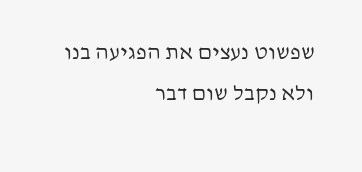שפשוט נעצים את הפגיעה בנו ולא נקבל שום דבר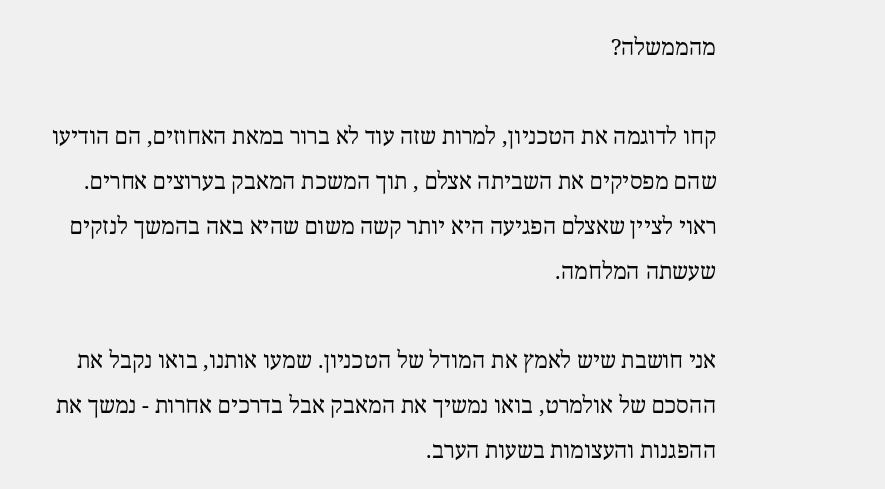מהממשלה?

קחו לדוגמה את הטכניון, למרות שזה עוד לא ברור במאת האחוזים, הם הודיעו שהם מפסיקים את השביתה אצלם , תוך המשכת המאבק בערוצים אחרים. ראוי לציין שאצלם הפגיעה היא יותר קשה משום שהיא באה בהמשך לנזקים שעשתה המלחמה.

אני חושבת שיש לאמץ את המודל של הטכניון. שמעו אותנו, בואו נקבל את ההסכם של אולמרט, בואו נמשיך את המאבק אבל בדרכים אחרות - נמשך את ההפגנות והעצומות בשעות הערב.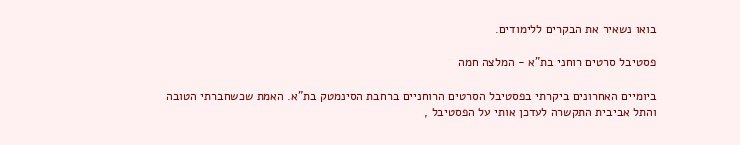בואו נשאיר את הבקרים ללימודים.

פסטיבל סרטים רוחני בת”א - המלצה חמה

ביומיים האחרונים ביקרתי בפסטיבל הסרטים הרוחניים ברחבת הסינמטק בת”א. האמת שכשחברתי הטובה והתל אביבית התקשרה לעדכן אותי על הפסטיבל ,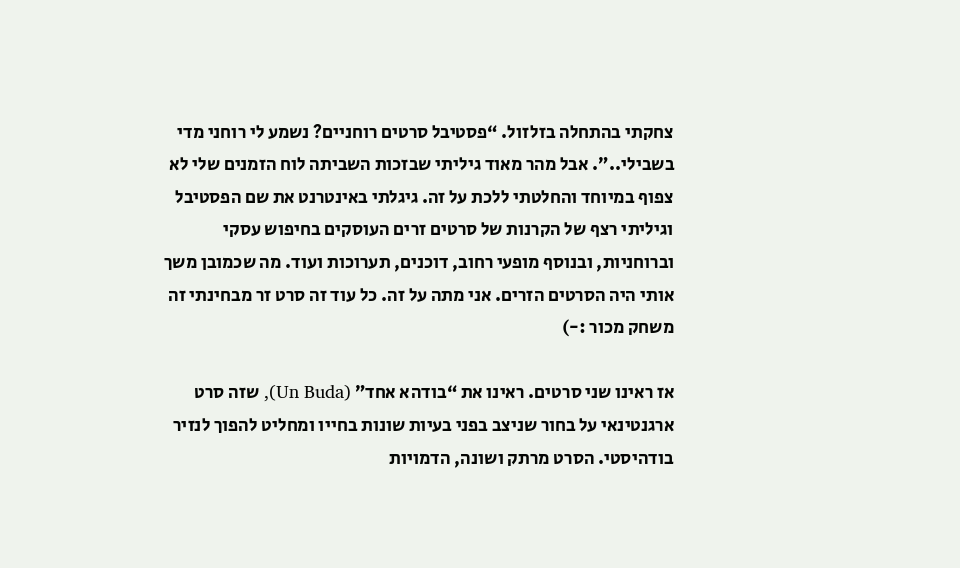צחקתי בהתחלה בזלזול. “פסטיבל סרטים רוחניים? נשמע לי רוחני מדי בשבילי..”. אבל מהר מאוד גיליתי שבזכות השביתה לוח הזמנים שלי לא צפוף במיוחד והחלטתי ללכת על זה. גיגלתי באינטרנט את שם הפסטיבל וגיליתי רצף של הקרנות של סרטים זרים העוסקים בחיפוש עסקי וברוחניות, ובנוסף מופעי רחוב, דוכנים, תערוכות ועוד. מה שכמובן משך אותי היה הסרטים הזרים. אני מתה על זה. כל עוד זה סרט זר מבחינתי זה משחק מכור :-)

אז ראינו שני סרטים. ראינו את “בודהא אחד” (Un Buda), שזה סרט ארגנטינאי על בחור שניצב בפני בעיות שונות בחייו ומחליט להפוך לנזיר בודהיסטי. הסרט מרתק ושונה, הדמויות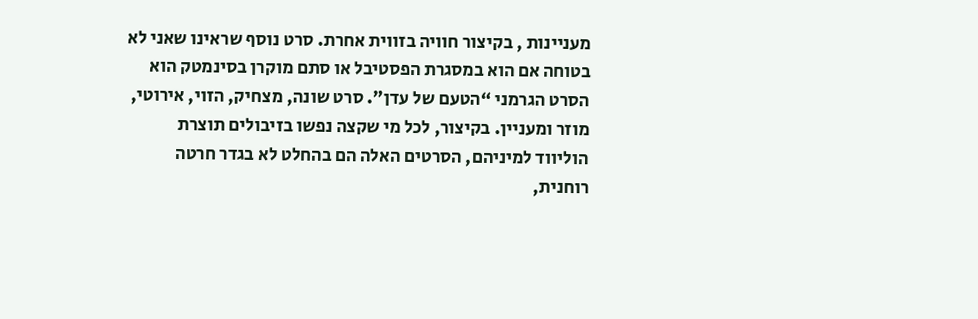מעניינות , בקיצור חוויה בזווית אחרת. סרט נוסף שראינו שאני לא בטוחה אם הוא במסגרת הפסטיבל או סתם מוקרן בסינמטק הוא הסרט הגרמני “הטעם של עדן”. סרט שונה, מצחיק, הזוי, אירוטי, מוזר ומעניין. בקיצור, לכל מי שקצה נפשו בזיבולים תוצרת הוליווד למיניהם, הסרטים האלה הם בהחלט לא בגדר חרטה רוחנית,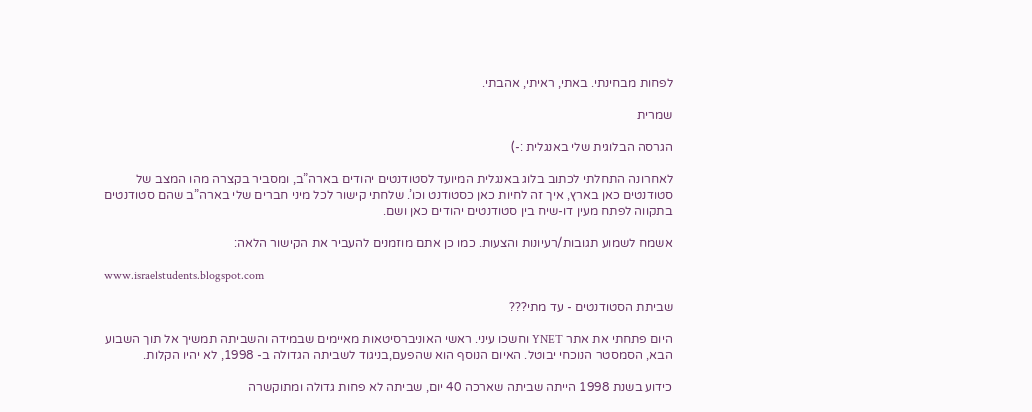לפחות מבחינתי. באתי, ראיתי, אהבתי.

שמרית

הגרסה הבלוגית שלי באנגלית :-)

לאחרונה התחלתי לכתוב בלוג באנגלית המיועד לסטודנטים יהודים בארה”ב, ומסביר בקצרה מהו המצב של סטודנטים כאן בארץ, איך זה לחיות כאן כסטודנט וכו’. שלחתי קישור לכל מיני חברים שלי בארה”ב שהם סטודנטים בתקווה לפתח מעין דו-שיח בין סטודנטים יהודים כאן ושם.

אשמח לשמוע תגובות/רעיונות והצעות. כמו כן אתם מוזמנים להעביר את הקישור הלאה:

www.israelstudents.blogspot.com

שביתת הסטודנטים - עד מתי???

היום פתחתי את אתר YNET וחשכו עיני. ראשי האוניברסיטאות מאיימים שבמידה והשביתה תמשיך אל תוך השבוע הבא, הסמסטר הנוכחי יבוטל. האיום הנוסף הוא שהפעם,בניגוד לשביתה הגדולה ב- 1998, לא יהיו הקלות.

כידוע בשנת 1998 הייתה שביתה שארכה 40 יום, שביתה לא פחות גדולה ומתוקשרה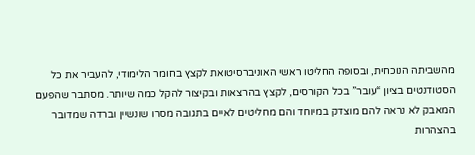מהשביתה הנוכחית, ובסופה החליטו ראשי האוניברסיטואת לקצץ בחומר הלימודי, להעביר את כל הסטודנטים בציון “עובר” בכל הקורסים, לקצץ בהרצאות ובקיצור להקל כמה שיותר. מסתבר שהפעם המאבק לא נראה להם מוצדק במיוחד והם מחליטים לאיים בתגובה מסרו שונשיין וברדה שמדובר בהצהרות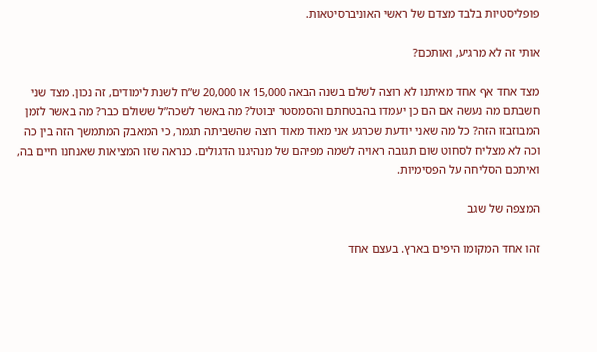פופליסטיות בלבד מצדם של ראשי האוניברסיטאות.

אותי זה לא מרגיע, ואותכם?

מצד אחד אף אחד מאיתנו לא רוצה לשלם בשנה הבאה 15,000 או 20,000 ש”ח לשנת לימודים, זה נכון. מצד שני חשבתם מה נעשה אם הם כן יעמדו בהבטחתם והסמסטר יבוטל? מה באשר לשכה”ל ששולם כבר? מה באשר לזמן המבוזבזו הזה? כל מה שאני יודעת שכרגע אני מאוד מאוד רוצה שהשביתה תגמר, כי המאבק המתמשך הזה בין כה וכה לא מצליח לסחוט שום תגובה ראויה לשמה מפיהם של מנהיגנו הדגולים. כנראה שזו המציאות שאנחנו חיים בה, ואיתכם הסליחה על הפסימיות.

המצפה של שגב

זהו אחד המקומו היפים בארץ. בעצם אחד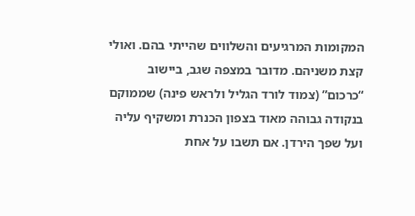המקומות המרגיעים והשלווים שהייתי בהם. ואולי קצת משניהם. מדובר במצפה שגב, ביישוב “כרכום” (צמוד לורד הגליל ולראש פינה) שממוקם בנקודה גבוהה מאוד בצפון הכנרת ומשקיף עליה ועל שפך הירדן. אם תשבו על אחת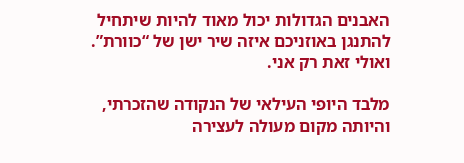האבנים הגדולות יכול מאוד להיות שיתחיל להתנגן באוזניכם איזה שיר ישן של “כוורת”. ואולי זאת רק אני.

מלבד היופי העילאי של הנקודה שהזכרתי, והיותה מקום מעולה לעצירה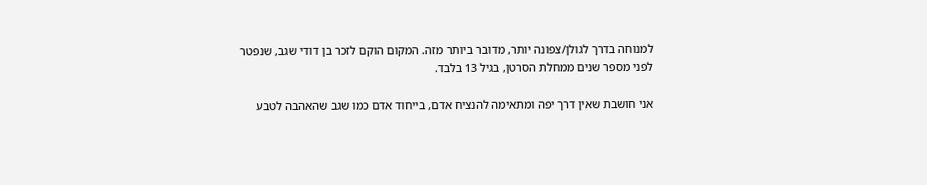למנוחה בדרך לגולן/צפונה יותר, מדובר ביותר מזה. המקום הוקם לזכר בן דודי שגב, שנפטר לפני מספר שנים ממחלת הסרטן, בגיל 13 בלבד.

אני חושבת שאין דרך יפה ומתאימה להנציח אדם, בייחוד אדם כמו שגב שהאהבה לטבע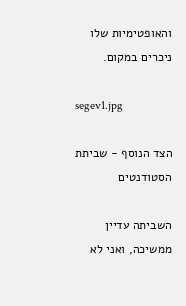והאופטימיות שלו ניכרים במקום.

segev1.jpg

הצד הנוסף - שביתת הסטודנטים

השביתה עדיין ממשיכה, ואני לא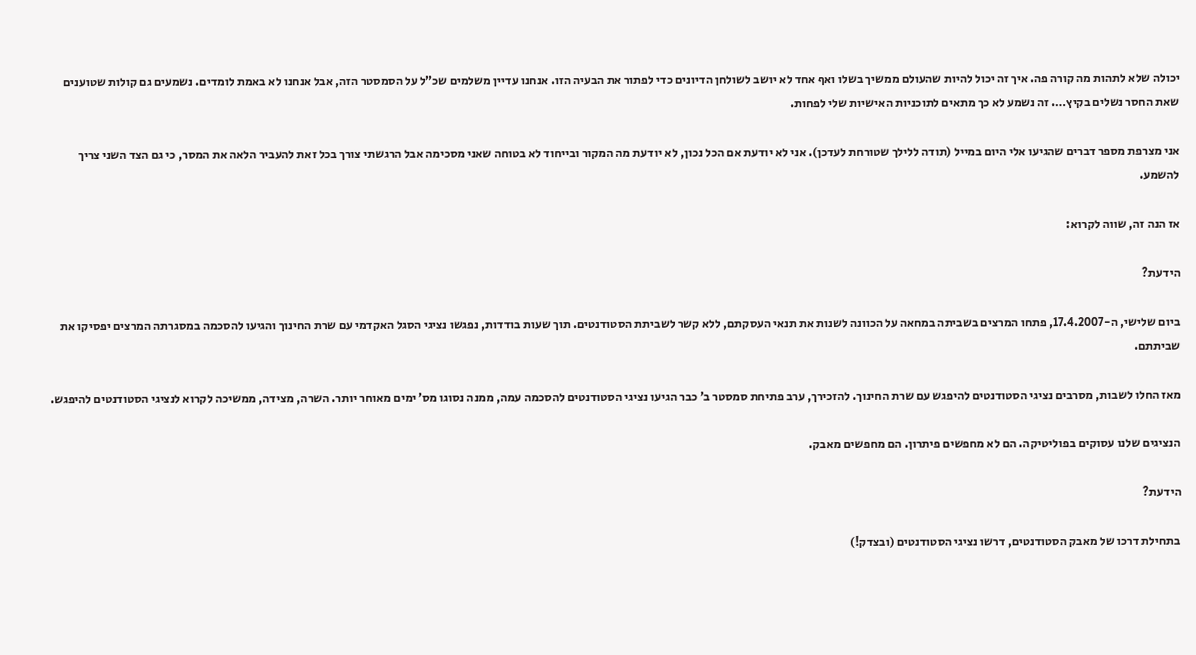יכולה שלא לתהות מה קורה פה. איך זה יכול להיות שהעולם ממשיך בשלו ואף אחד לא יושב לשולחן הדיונים כדי לפתור את הבעיה הזו. אנחנו עדיין משלמים שכ”ל על הסמסטר הזה, אבל אנחנו לא באמת לומדים. נשמעים גם קולות שטוענים שאת החסר נשלים בקיץ…. זה נשמע לא כך מתאים לתוכניות האישיות שלי לפחות.

אני מצרפת מספר דברים שהגיעו אלי היום במייל (תודה ללילך שטורחת לעדכן). אני לא יודעת אם הכל נכון, לא יודעת מה המקור ובייחוד לא בטוחה שאני מסכימה אבל הרגשתי צורך בכל זאת להעביר הלאה את המסר, כי גם הצד השני צריך להשמע.

אז הנה זה, שווה לקרוא:

הידעת?

ביום שלישי, ה-17.4.2007, פתחו המרצים בשביתה במחאה על הכוונה לשנות את תנאי העסקתם, ללא קשר לשביתת הסטודנטים. תוך שעות בודדות, נפגשו נציגי הסגל האקדמי עם שרת החינוך והגיעו להסכמה במסגרתה המרצים יפסיקו את שביתתם.

מאז החלו לשבות, מסרבים נציגי הסטודנטים להיפגש עם שרת החינוך. להזכירך, ערב פתיחת סמסטר ב’ כבר הגיעו נציגי הסטודנטים להסכמה עמה, ממנה נסוגו מס’ ימים מאוחר יותר. השרה, מצידה, ממשיכה לקרוא לנציגי הסטודנטים להיפגש.

הנציגים שלנו עסוקים בפוליטיקה. הם לא מחפשים פיתרון. הם מחפשים מאבק.

הידעת?

בתחילת דרכו של מאבק הסטודנטים, דרשו נציגי הסטודנטים (ובצדק!)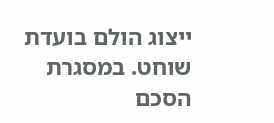ייצוג הולם בועדת שוחט. במסגרת הסכם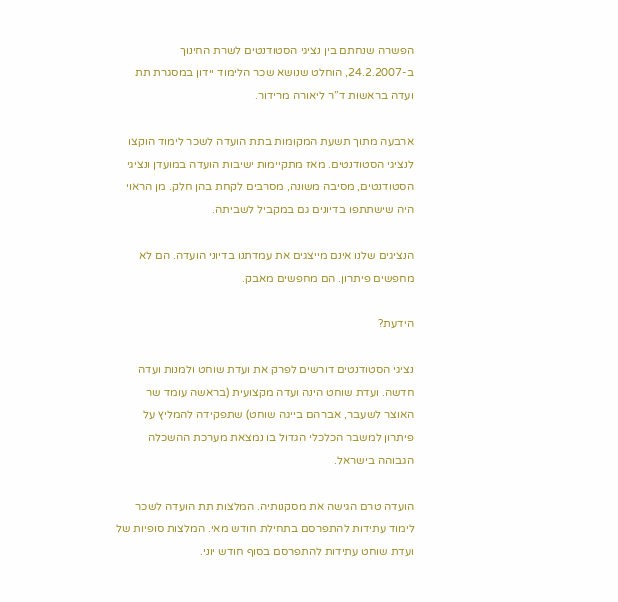הפשרה שנחתם בין נציגי הסטודנטים לשרת החינוך ב-24.2.2007, הוחלט שנושא שכר הלימוד יידון במסגרת תת ועדה בראשות ד”ר ליאורה מרידור.

ארבעה מתוך תשעת המקומות בתת הועדה לשכר לימוד הוקצו לנציגי הסטודנטים. מאז מתקיימות ישיבות הועדה במועדן ונציגי הסטודנטים, מסיבה משונה, מסרבים לקחת בהן חלק. מן הראוי היה שישתתפו בדיונים גם במקביל לשביתה.

הנציגים שלנו אינם מייצגים את עמדתנו בדיוני הועדה. הם לא מחפשים פיתרון. הם מחפשים מאבק.

הידעת?

נציגי הסטודנטים דורשים לפרק את ועדת שוחט ולמנות ועדה חדשה. ועדת שוחט הינה ועדה מקצועית (בראשה עומד שר האוצר לשעבר, אברהם בייגה שוחט) שתפקידה להמליץ על פיתרון למשבר הכלכלי הגדול בו נמצאת מערכת ההשכלה הגבוהה בישראל.

הועדה טרם הגישה את מסקנותיה. המלצות תת הועדה לשכר לימוד עתידות להתפרסם בתחילת חודש מאי. המלצות סופיות של ועדת שוחט עתידות להתפרסם בסוף חודש יוני.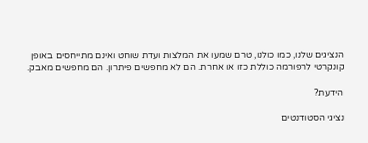הנציגים שלנו, כמו כולנו, טרם שמעו את המלצות ועדת שוחט ואינם מתייחסים באופן קונקרטי לרפורמה כוללת כזו או אחרת. הם לא מחפשים פיתרון. הם מחפשים מאבק.

הידעת?

נציגי הסטודנטים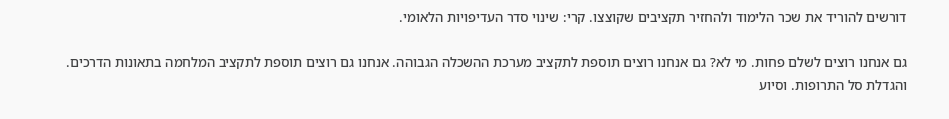דורשים להוריד את שכר הלימוד ולהחזיר תקציבים שקוצצו. קרי: שינוי סדר העדיפויות הלאומי.

גם אנחנו רוצים לשלם פחות. מי לא? גם אנחנו רוצים תוספת לתקציב מערכת ההשכלה הגבוהה. אנחנו גם רוצים תוספת לתקציב המלחמה בתאונות הדרכים. והגדלת סל התרופות. וסיוע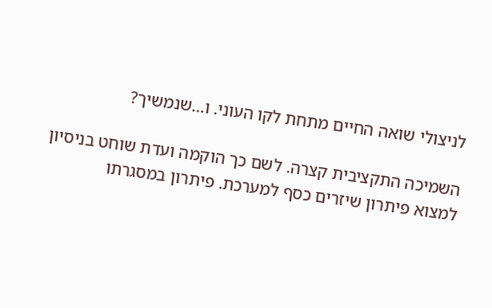לניצולי שואה החיים מתחת לקו העוני. ו…שנמשיך?

השמיכה התקציבית קצרה. לשם כך הוקמה ועדת שוחט בניסיון למצוא פיתרון שיזרים כסף למערכת. פיתרון במסגרתו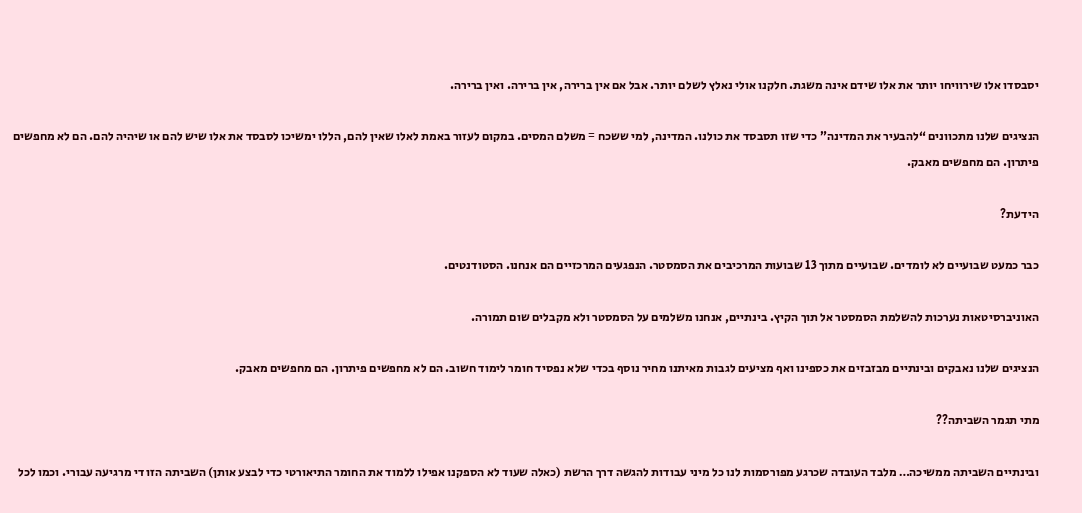יסבסדו אלו שירוויחו יותר את אלו שידם אינה משגת. חלקנו אולי נאלץ לשלם יותר. אבל אם אין ברירה, אין ברירה. ואין ברירה.

הנציגים שלנו מתכוונים “להבעיר את המדינה” כדי שזו תסבסד את כולנו. המדינה, למי ששכח = משלם המסים. במקום לעזור באמת לאלו שאין להם, הללו ימשיכו לסבסד את אלו שיש להם או שיהיה להם. הם לא מחפשים פיתרון. הם מחפשים מאבק.

הידעת?

כבר כמעט שבועיים לא לומדים. שבועיים מתוך 13 שבועות המרכיבים את הסמסטר. הנפגעים המרכזיים הם אנחנו. הסטודנטים.

האוניברסיטאות נערכות להשלמת הסמסטר אל תוך הקיץ. בינתיים, אנחנו משלמים על הסמסטר ולא מקבלים שום תמורה.

הנציגים שלנו נאבקים ובינתיים מבזבזים את כספינו ואף מציעים לגבות מאיתנו מחיר נוסף בכדי שלא נפסיד חומר לימוד חשוב. הם לא מחפשים פיתרון. הם מחפשים מאבק.

מתי תגמר השביתה??

ובינתיים השביתה ממשיכה… מלבד העובדה שכרגע מפורסמות לנו כל מיני עבודות להגשה דרך הרשת (כאלה שעוד לא הספקנו אפילו ללמוד את החומר התיאורטי כדי לבצע אותן) השביתה הזו די מרגיעה עבורי. וכמו לכל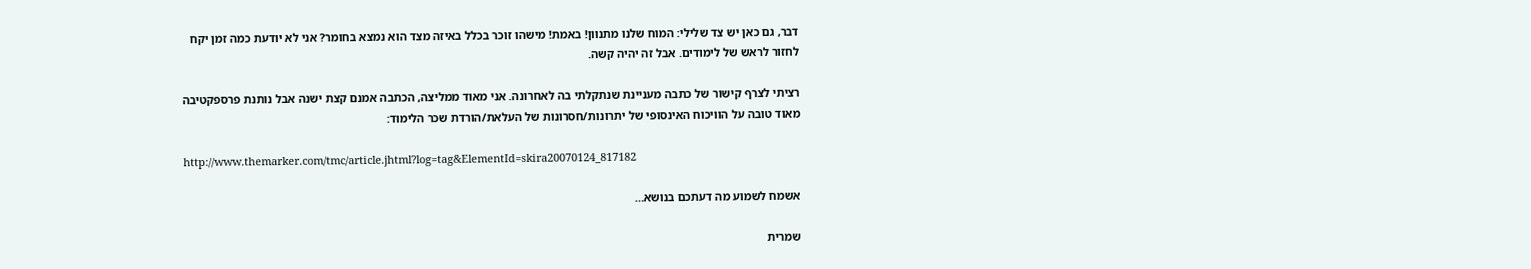דבר, גם כאן יש צד שלילי: המוח שלנו מתנוון! באמת! מישהו זוכר בכלל באיזה מצד הוא נמצא בחומר? אני לא יודעת כמה זמן יקח לחזור לראש של לימודים. אבל זה יהיה קשה.

רציתי לצרף קישור של כתבה מעניינת שנתקלתי בה לאחרונה. אני מאוד ממליצה, הכתבה אמנם קצת ישנה אבל נותנת פרספקטיבה מאוד טובה על הוויכוח האינסופי של יתרונות/חסרונות של העלאת/הורדת שכר הלימוד:

http://www.themarker.com/tmc/article.jhtml?log=tag&ElementId=skira20070124_817182

אשמח לשמוע מה דעתכם בנושא…

שמרית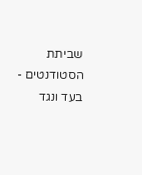שביתת הסטודנטים - בעד ונגד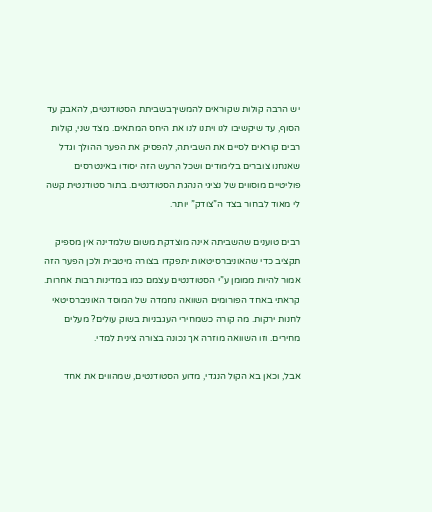יש הרבה קולות שקוראים להמשיךבשביתת הסטודנטים, להאבק עד הסוף, עד שיקשיבו לנו ויתנו לנו את היחס המתאים. מצד שני, קולות רבים קוראים לסיים את השביתה, להפסיק את הפער ההולך וגדל שאנחנו צוברים בלימודים ושכל הרעש הזה יסודו באינטרסים פוליטיים מוסווים של נציגי הנהגת הסטודנטים. בתור סטודנטית קשה לי מאוד לבחור בצד ה”צודק” יותר.

רבים טוענים שהשביתה אינה מוצדקת משום שלמדינה אין מספיק תקציב כדי שהאוניברסיטאות יתפקדו בצורה מיטבית ולכן הפער הזה אמור להיות ממומן ע”י הסטודנטים עצמם כמו במדינות רבות אחרות. קראתי באחד הפורומים השוואה נחמדה של המוסד האוניברסיטאי לחנות ירקות. מה קורה כשמחירי העגבניות בשוק עולים? מעלים מחירים. וזו השוואה מוזרה אך נכונה בצורה צינית למדי.

אבל, וכאן בא הקול הנגדי, מדוע הסטודנטים, שמהווים את אחד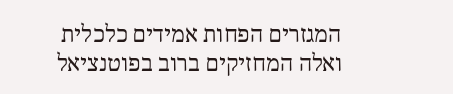המגזרים הפחות אמידים כלכלית ואלה המחזיקים ברוב בפוטנציאל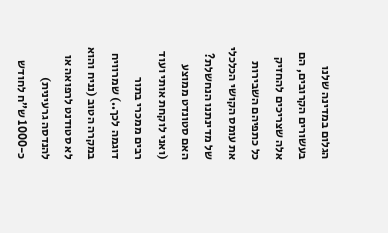הגלום במדינה שלנו בעשורים הקרובים, הם אלה שצריכים להחזיק כל כתפיהם השבירות את עומס הקושי הכלכלי של מדינתנו הנחשלת? האם סטונדט ממוצע (ואני לוקחת אותי ועוד רבים ממכרי בתור דוגמה לכך..) שמרוויח במקרה הטוב (נניח והוא לא סטודנט לרפואה או להנדסה גרעינית) כ-1000 ש”ח לחודש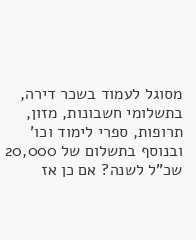מסוגל לעמוד בשכר דירה, בתשלומי חשבונות, מזון, תרופות, ספרי לימוד וכו’ ובנוסף בתשלום של 20,000 שכ”ל לשנה? אם כן אז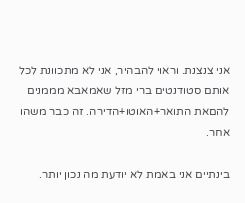אני צנצנת. וראוי להבהיר, אני לא מתכוונת לכל אותם סטודנטים ברי מזל שאמאבא מממנים להםאת התואר+האוטו+הדירה. זה כבר משהו אחר.

בינתיים אני באמת לא יודעת מה נכון יותר.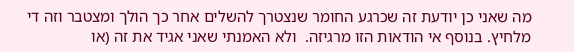מה שאני כן יודעת זה שכרגע החומר שנצטרך להשלים אחר כך הולך ומצטבר וזה די מלחיץ. בנוסף אי הודאות הזו מרגיזה.  ולא האמנתי שאני אגיד את זה (או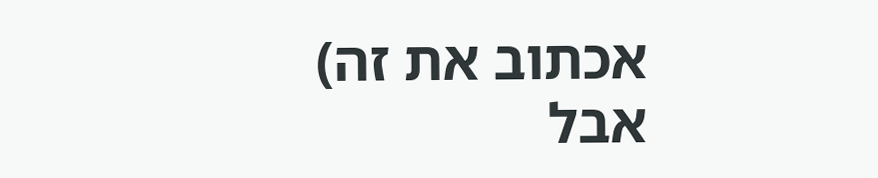אכתוב את זה) אבל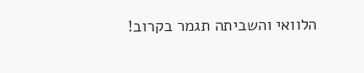הלוואי והשביתה תגמר בקרוב!